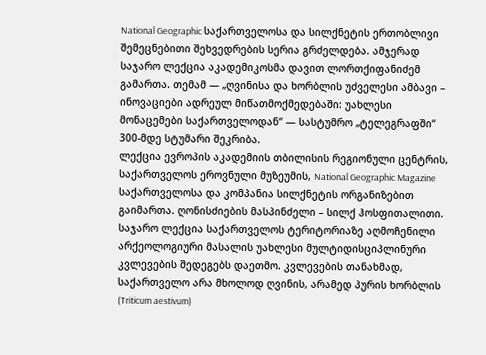National Geographic საქართველოსა და სილქნეტის ერთობლივი შემეცნებითი შეხვედრების სერია გრძელდება. ამჯერად საჯარო ლექცია აკადემიკოსმა დავით ლორთქიფანიძემ გამართა. თემამ — „ღვინისა და ხორბლის უძველესი ამბავი – ინოვაციები ადრეულ მიწათმოქმედებაში: უახლესი მონაცემები საქართველოდან“ — სასტუმრო „ტელეგრაფში“ 300-მდე სტუმარი შეკრიბა.
ლექცია ევროპის აკადემიის თბილისის რეგიონული ცენტრის, საქართველოს ეროვნული მუზეუმის, National Geographic Magazine საქართველოსა და კომპანია სილქნეტის ორგანიზებით გაიმართა. ღონისძიების მასპინძელი – სილქ ჰოსფითალითი.
საჯარო ლექცია საქართველოს ტერიტორიაზე აღმოჩენილი არქეოლოგიური მასალის უახლესი მულტიდისციპლინური კვლევების შედეგებს დაეთმო. კვლევების თანახმად, საქართველო არა მხოლოდ ღვინის, არამედ პურის ხორბლის (Triticum aestivum)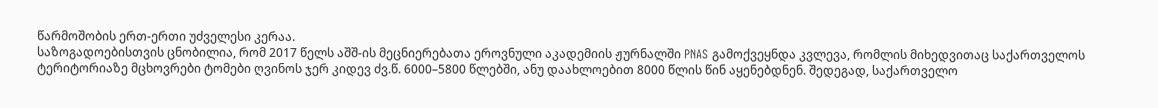წარმოშობის ერთ-ერთი უძველესი კერაა.
საზოგადოებისთვის ცნობილია, რომ 2017 წელს აშშ-ის მეცნიერებათა ეროვნული აკადემიის ჟურნალში PNAS გამოქვეყნდა კვლევა, რომლის მიხედვითაც საქართველოს ტერიტორიაზე მცხოვრები ტომები ღვინოს ჯერ კიდევ ძვ.წ. 6000–5800 წლებში, ანუ დაახლოებით 8000 წლის წინ აყენებდნენ. შედეგად, საქართველო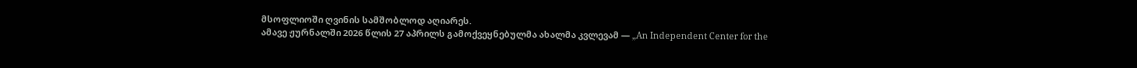მსოფლიოში ღვინის სამშობლოდ აღიარეს.
ამავე ჟურნალში 2026 წლის 27 აპრილს გამოქვეყნებულმა ახალმა კვლევამ — „An Independent Center for the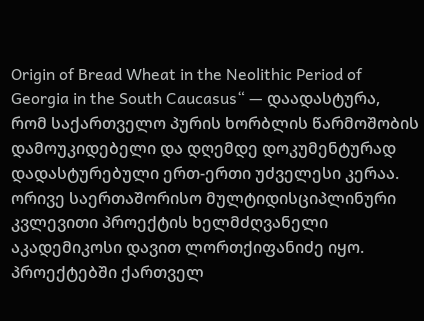Origin of Bread Wheat in the Neolithic Period of Georgia in the South Caucasus“ — დაადასტურა, რომ საქართველო პურის ხორბლის წარმოშობის დამოუკიდებელი და დღემდე დოკუმენტურად დადასტურებული ერთ-ერთი უძველესი კერაა.
ორივე საერთაშორისო მულტიდისციპლინური კვლევითი პროექტის ხელმძღვანელი აკადემიკოსი დავით ლორთქიფანიძე იყო. პროექტებში ქართველ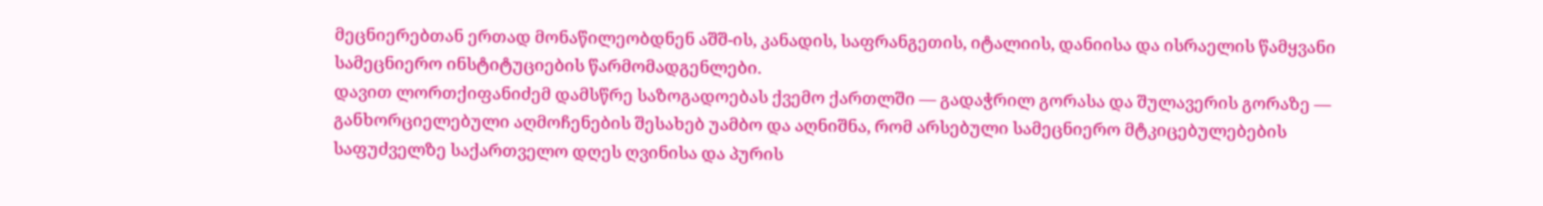მეცნიერებთან ერთად მონაწილეობდნენ აშშ-ის, კანადის, საფრანგეთის, იტალიის, დანიისა და ისრაელის წამყვანი სამეცნიერო ინსტიტუციების წარმომადგენლები.
დავით ლორთქიფანიძემ დამსწრე საზოგადოებას ქვემო ქართლში — გადაჭრილ გორასა და შულავერის გორაზე — განხორციელებული აღმოჩენების შესახებ უამბო და აღნიშნა, რომ არსებული სამეცნიერო მტკიცებულებების საფუძველზე საქართველო დღეს ღვინისა და პურის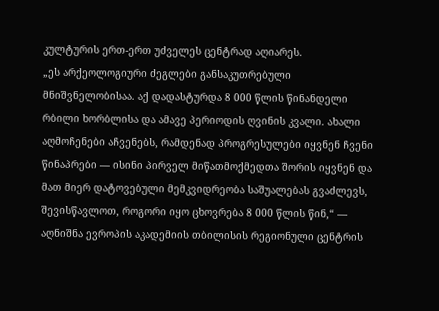კულტურის ერთ-ერთ უძველეს ცენტრად აღიარეს.
„ეს არქეოლოგიური ძეგლები განსაკუთრებული მნიშვნელობისაა. აქ დადასტურდა 8 000 წლის წინანდელი რბილი ხორბლისა და ამავე პერიოდის ღვინის კვალი. ახალი აღმოჩენები აჩვენებს, რამდენად პროგრესულები იყვნენ ჩვენი წინაპრები — ისინი პირველ მიწათმოქმედთა შორის იყვნენ და მათ მიერ დატოვებული მემკვიდრეობა საშუალებას გვაძლევს, შევისწავლოთ, როგორი იყო ცხოვრება 8 000 წლის წინ,“ — აღნიშნა ევროპის აკადემიის თბილისის რეგიონული ცენტრის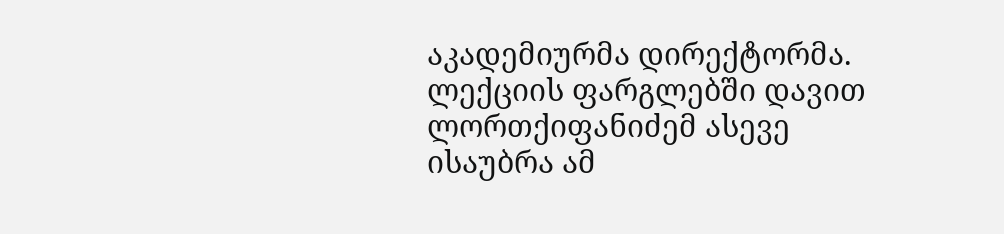აკადემიურმა დირექტორმა.
ლექციის ფარგლებში დავით ლორთქიფანიძემ ასევე ისაუბრა ამ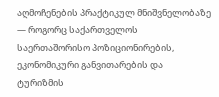აღმოჩენების პრაქტიკულ მნიშვნელობაზე — როგორც საქართველოს საერთაშორისო პოზიციონირების, ეკონომიკური განვითარების და ტურიზმის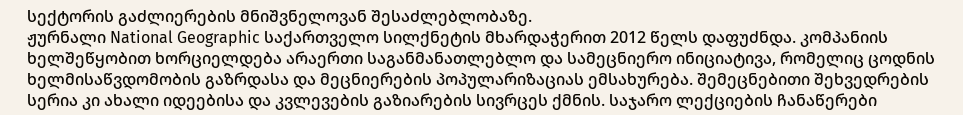სექტორის გაძლიერების მნიშვნელოვან შესაძლებლობაზე.
ჟურნალი National Geographic საქართველო სილქნეტის მხარდაჭერით 2012 წელს დაფუძნდა. კომპანიის ხელშეწყობით ხორციელდება არაერთი საგანმანათლებლო და სამეცნიერო ინიციატივა, რომელიც ცოდნის ხელმისაწვდომობის გაზრდასა და მეცნიერების პოპულარიზაციას ემსახურება. შემეცნებითი შეხვედრების სერია კი ახალი იდეებისა და კვლევების გაზიარების სივრცეს ქმნის. საჯარო ლექციების ჩანაწერები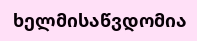ხელმისაწვდომია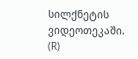სილქნეტის ვიდეოთეკაში.
(R)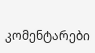კომენტარები